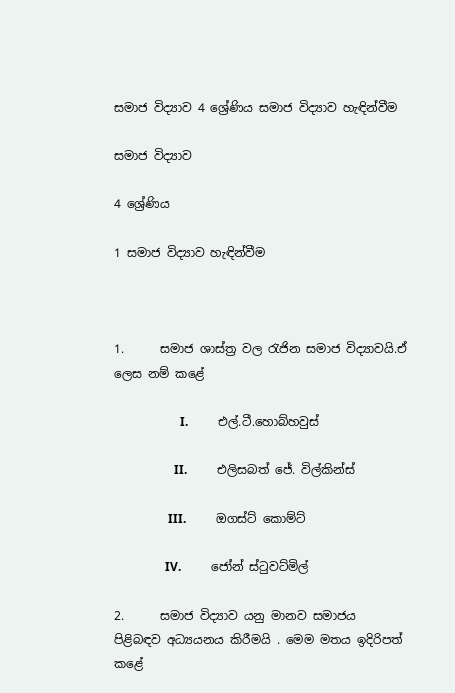සමාජ විද්‍යාව 4 ශ්‍රේණිය සමාජ විද්‍යාව හැඳින්වීම

සමාජ විද්‍යාව

4 ශ්‍රේණිය

1 සමාජ විද්‍යාව හැඳින්වීම



1.      සමාජ ශාස්ත්‍ර වල රැජින සමාජ විද්‍යාවයි.ඒ ලෙස නම් කළේ

                      I.          එල්.ටී.හොබ්හවුස්

                    II.          එලිසබත් ජේ. විල්කින්ස්

                  III.          ඔගස්ට් කොම්ට්

                 IV.          ජෝන් ස්ටුවට්මිල්

2.      සමාජ විද්‍යාව යනු මානව සමාජය පිළිබඳව අධ්‍යයනය කිරීමයි . මෙම මතය ඉදිරිපත් කළේ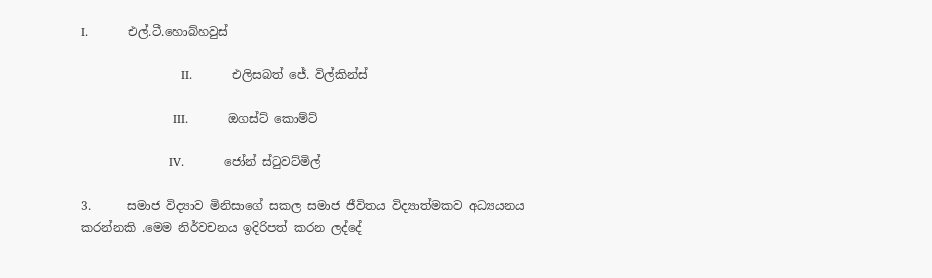I.          එල්.ටී.හොබ්හවුස්

                         II.          එලිසබත් ජේ. විල්කින්ස්

                       III.          ඔගස්ට් කොම්ට්

                      IV.          ජෝන් ස්ටුවට්මිල්

3.      සමාජ විද්‍යාව මිනිසාගේ සකල සමාජ ජීවිතය විද්‍යාත්මකව අධ්‍යයනය කරන්නකි .මෙම නිර්වචනය ඉදිරිපත් කරන ලද්දේ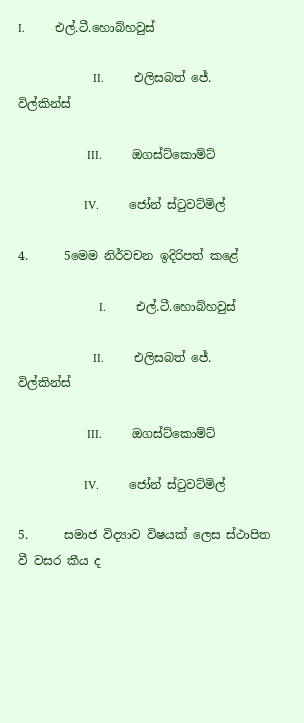I.          එල්.ටී.හොබ්හවුස්

                         II.          එලිසබත් ජේ. විල්කින්ස්

                       III.          ඔගස්ට්කොම්ට්

                      IV.          ජෝන් ස්ටුවට්මිල්

4.      5මෙම නිර්වචන ඉදිරිපත් කළේ

                           I.          එල්.ටී.හොබ්හවුස්

                         II.          එලිසබත් ජේ. විල්කින්ස්

                       III.          ඔගස්ට්කොම්ට්

                      IV.          ජෝන් ස්ටුවට්මිල්

5.      සමාජ විද්‍යාව විෂයක් ලෙස ස්ථාපිත වී වසර කීය ද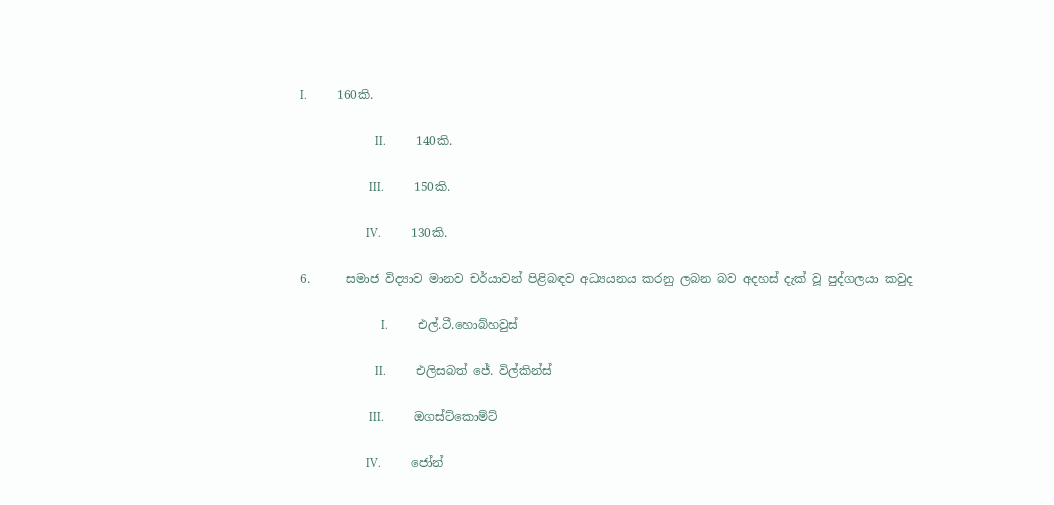I.          160කි.

                         II.          140කි.

                       III.          150කි.

                      IV.          130කි.

6.      සමාජ විද්‍යාව මානව චර්යාවන් පිළිබඳව අධ්‍යයනය කරනු ලබන බව අදහස් දැක් වූ පුද්ගලයා කවුද

                           I.          එල්.ටී.හොබ්හවුස්

                         II.          එලිසබත් ජේ. විල්කින්ස්

                       III.          ඔගස්ට්කොම්ට්

                      IV.          ජෝන්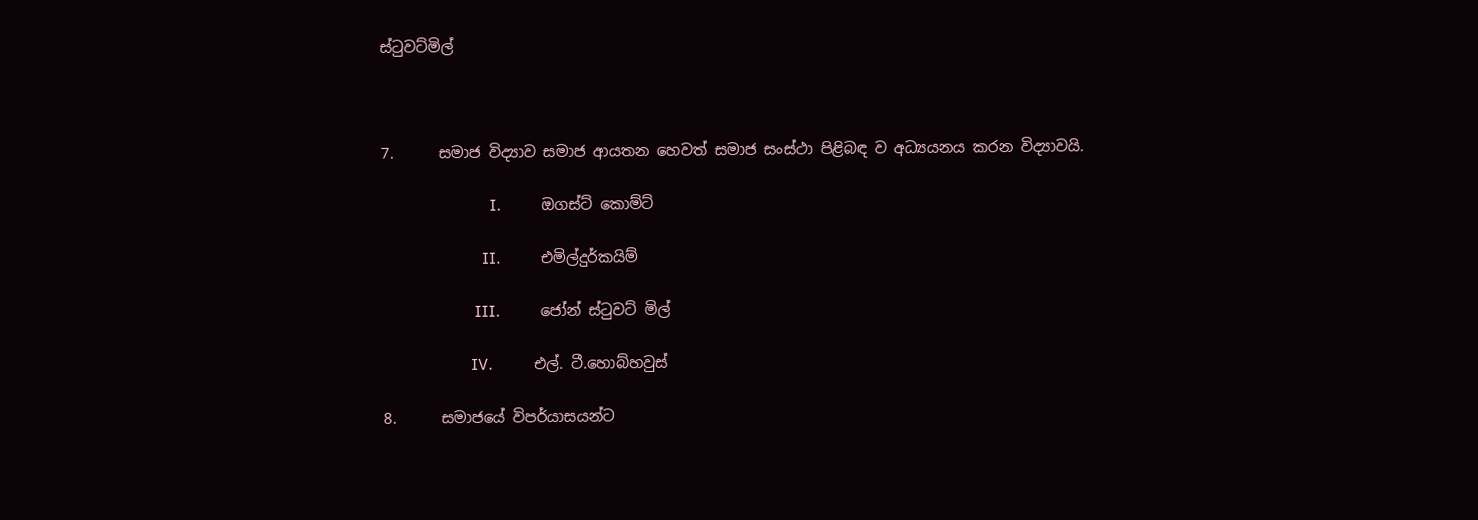ස්ටුවට්මිල්



7.      සමාජ විද්‍යාව සමාජ ආයතන හෙවත් සමාජ සංස්ථා පිළිබඳ ව අධ්‍යයනය කරන විද්‍යාවයි.

                           I.          ඔගස්ට් කොම්ට්

                         II.          එමිල්දුර්කයිම්

                       III.          ජෝන් ස්ටුවට් මිල්

                      IV.          එල්. ටී.හොබ්හවුස්

8.      සමාජයේ විපර්යාසයන්ට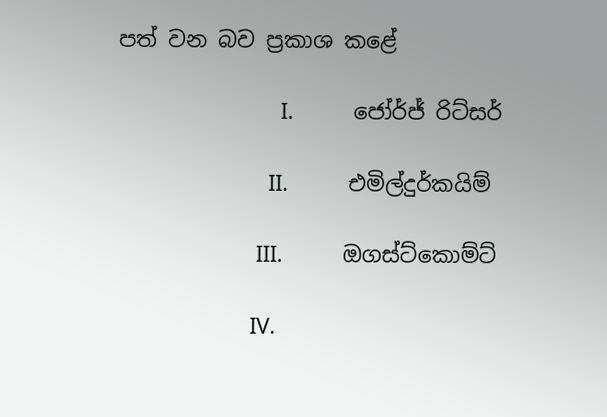පත් වන බව ප්‍රකාශ කළේ

                           I.          ජෝර්ජ් රිට්සර්

                         II.          එමිල්දුර්කයිම්

                       III.          ඔගස්ට්කොම්ට්

                      IV.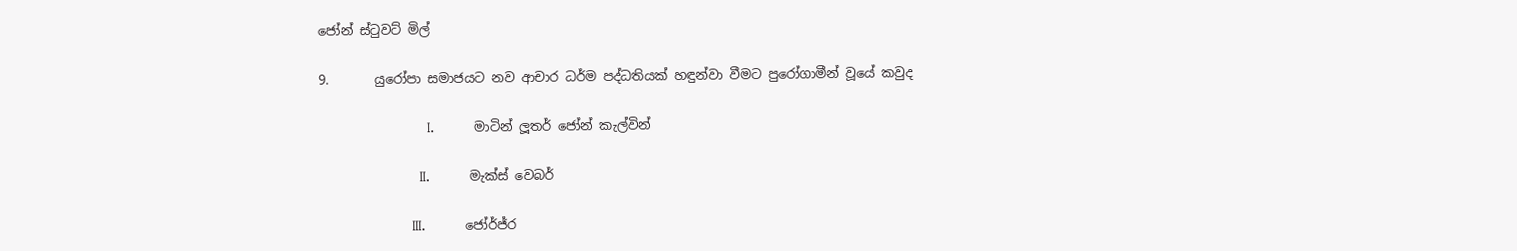ජෝන් ස්ටුවට් මිල්

9.       යුරෝපා සමාජයට නව ආචාර ධර්ම පද්ධතියක් හඳුන්වා වීමට පුරෝගාමීන් වූයේ කවුද

                           I.          මාටින් ලූතර් ජෝන් කැල්වින්

                         II.          මැක්ස් වෙබර්

                       III.          ජෝර්ජ්ර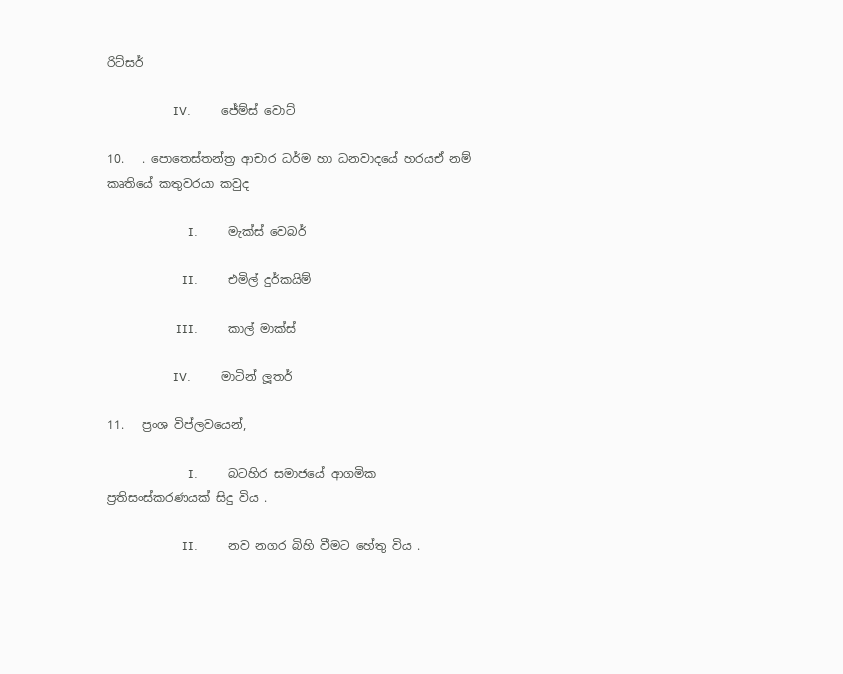රිට්සර්

                      IV.          ජේම්ස් වොට්

10.   . පොතෙස්තන්ත්‍ර ආචාර ධර්ම හා ධනවාදයේ හරයඒ නම් කෘතියේ කතුවරයා කවුද

                           I.          මැක්ස් වෙබර්

                         II.          එමිල් දුර්කයිම්

                       III.          කාල් මාක්ස්

                      IV.          මාටින් ලූතර්

11.   ප්‍රංශ විප්ලවයෙන්,

                           I.          බටහිර සමාජයේ ආගමික ප්‍රතිසංස්කරණයක් සිදු විය .

                         II.          නව නගර බිහි වීමට හේතු විය .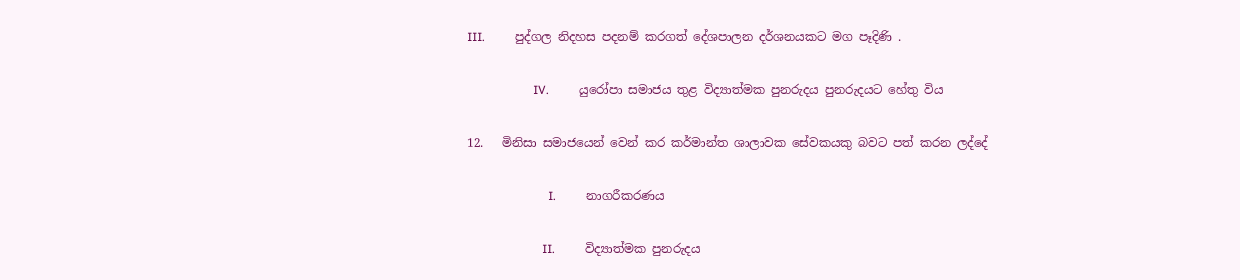III.          පුද්ගල නිදහස පදනම් කරගත් දේශපාලන දර්ශනයකට මග පෑදිණි .

                      IV.          යුරෝපා සමාජය තුළ විද්‍යාත්මක පුනරුදය පුනරුදයට හේතු විය

12.   මිනිසා සමාජයෙන් වෙන් කර කර්මාන්ත ශාලාවක සේවකයකු බවට පත් කරන ලද්දේ

                           I.          නාගරීකරණය

                         II.          විද්‍යාත්මක පුනරුදය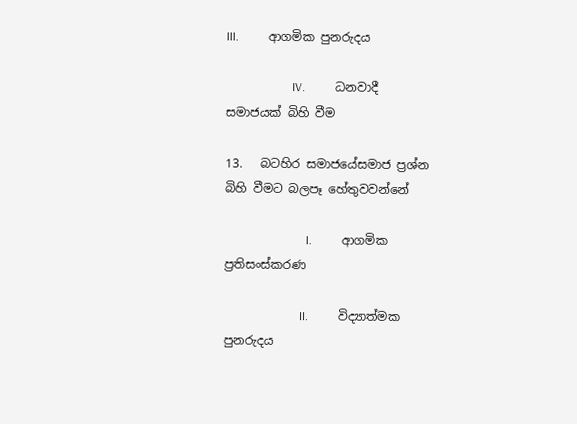III.          ආගමික පුනරුදය

                      IV.          ධනවාදී සමාජයක් බිහි වීම

13.   බටහිර සමාජයේසමාජ ප්‍රශ්න බිහි වීමට බලපෑ හේතුවවන්නේ

                           I.          ආගමික ප්‍රතිසංස්කරණ

                         II.          විද්‍යාත්මක පුනරුදය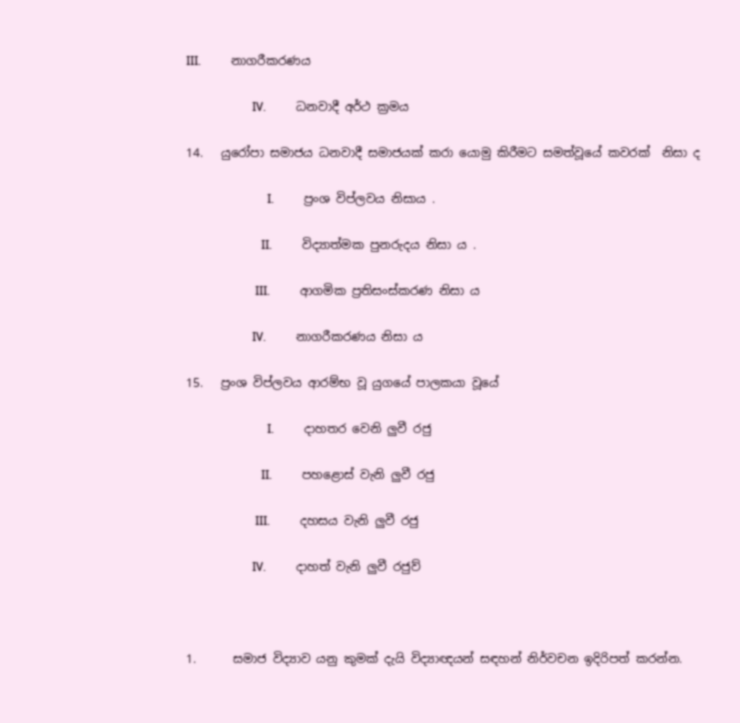III.          නාගරීකරණය

                      IV.          ධනවාදී අර්ථ ක්‍රමය

14.   යුරෝපා සමාජය ධනවාදී සමාජයක් කරා යොමු කිරීමට සමත්වූයේ කවරක්  නිසා ද

                           I.          ප්‍රංශ විප්ලවය නිසාය .

                         II.          විද්‍යාත්මක පුනරුදය නිසා ය .

                       III.          ආගමික ප්‍රතිසංස්කරණ නිසා ය

                      IV.          නාගරීකරණය නිසා ය

15.   ප්‍රංශ විප්ලවය ආරම්භ වූ යුගයේ පාලකයා වූයේ

                           I.          දාහතර වෙනි ලුවී රජු

                         II.          පහළොස් වැනි ලුවී රජු

                       III.          දහසය වැනි ලුවී රජු

                      IV.          දාහත් වැනි ලුවී රජුව්



1.      සමාජ විද්‍යාව යනු කුමක් දැයි විද්‍යාඥයන් සඳහන් නිර්වචන ඉදිරිපත් කරන්න.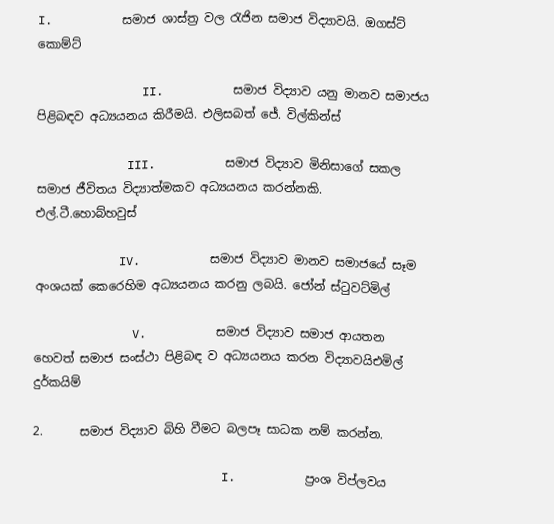I.          සමාජ ශාස්ත්‍ර වල රැජින සමාජ විද්‍යාවයි. ඔගස්ට් කොම්ට්

               II.          සමාජ විද්‍යාව යනු මානව සමාජය පිළිබඳව අධ්‍යයනය කිරීමයි. එලිසබත් ජේ. විල්කින්ස්

             III.          සමාජ විද්‍යාව මිනිසාගේ සකල සමාජ ජීවිතය විද්‍යාත්මකව අධ්‍යයනය කරන්නකි. එල්.ටී.හොබ්හවුස්

            IV.          සමාජ විද්‍යාව මානව සමාජයේ සෑම අංශයක් කෙරෙහිම අධ්‍යයනය කරනු ලබයි. ජෝන් ස්ටුවට්මිල්

              V.          සමාජ විද්‍යාව සමාජ ආයතන හෙවත් සමාජ සංස්ථා පිළිබඳ ව අධ්‍යයනය කරන විද්‍යාවයිඑමිල් දුර්කයිම්

2.      සමාජ විද්‍යාව බිහි වීමට බලපෑ සාධක නම් කරන්න.

                           I.          ප්‍රංශ විප්ලවය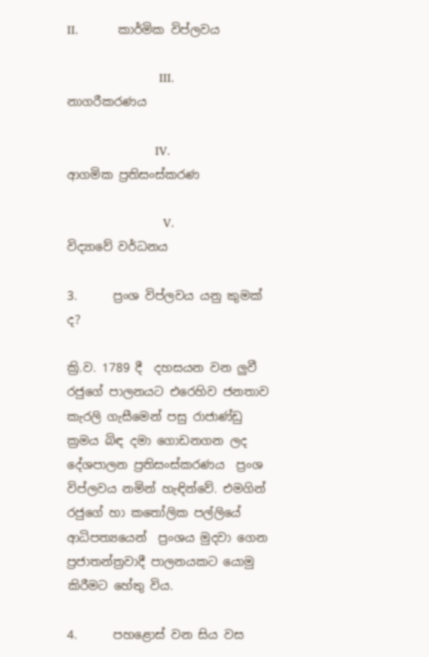II.          කාර්මික විප්ලවය

                       III.          නාගරීකරණය

                      IV.          ආගමික ප්‍රතිසංස්කරණ

                        V.          විද්‍යාවේ වර්ධනය

3.      ප්‍රංශ විප්ලවය යනු කුමක් ද?

ක්‍රි.ව. 1789 දී  දහසයන වන ලුවී රජුගේ පාලනයට එරෙහිව ජනතාව කැරලි ගැසීමෙන් පසු රාජාණ්ඩු ක්‍රමය බිඳ දමා ගොඩනගන ලද දේශපාලන ප්‍රතිසංස්කරණය  ප්‍රංශ විප්ලවය නමින් හැඳින්වේ. එමගින් රජුගේ හා කතෝලික පල්ලියේ ආධිපත්‍යයෙන්  ප්‍රංශය මුදවා ගෙන ප්‍රජාතන්ත්‍රවාදී පාලනයකට යොමු කිරීමට හේතු විය.

4.      පහළොස් වන සිය වස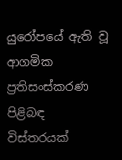යුරෝපයේ ඇති වූ ආගමික ප්‍රතිසංස්කරණ පිළිබඳ විස්තරයක්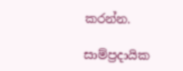කරන්න.

සාම්ප්‍රදායික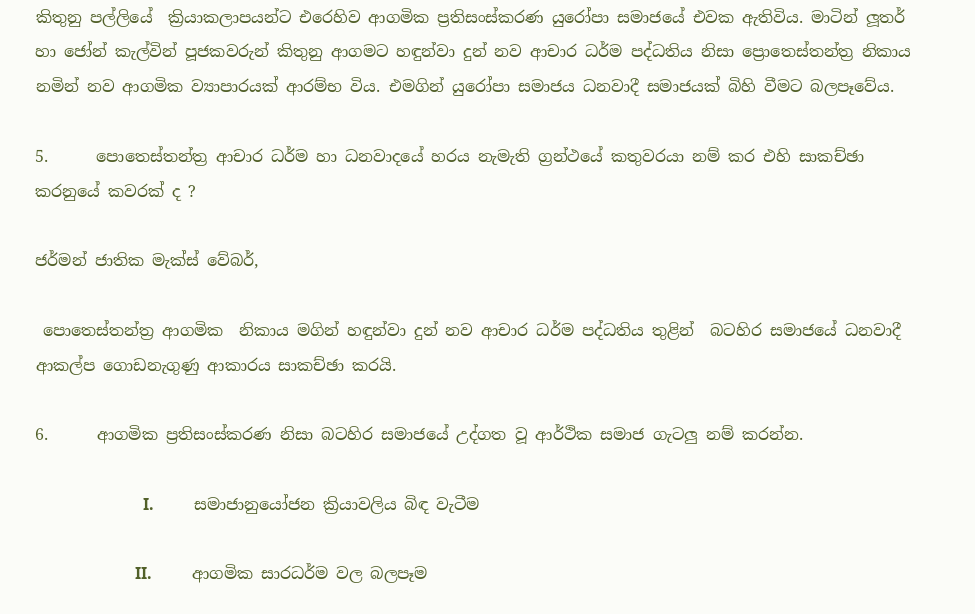කිතුනු පල්ලියේ  ක්‍රියාකලාපයන්ට එරෙහිව ආගමික ප්‍රතිසංස්කරණ යුරෝපා සමාජයේ එවක ඇතිවිය. මාටින් ලූතර් හා ජෝන් කැල්වින් පූජකවරුන් කිතුනු ආගමට හඳුන්වා දුන් නව ආචාර ධර්ම පද්ධතිය නිසා ප්‍රොතෙස්තන්ත්‍ර නිකාය නමින් නව ආගමික ව්‍යාපාරයක් ආරම්භ විය. එමගින් යුරෝපා සමාජය ධනවාදී සමාජයක් බිහි වීමට බලපෑවේය.

5.      පොතෙස්තන්ත්‍ර ආචාර ධර්ම හා ධනවාදයේ හරය නැමැති ග්‍රන්ථයේ කතුවරයා නම් කර එහි සාකච්ඡා කරනුයේ කවරක් ද ?

ජර්මන් ජාතික මැක්ස් වේබර්,

 පොතෙස්තන්ත්‍ර ආගමික  නිකාය මගින් හඳුන්වා දුන් නව ආචාර ධර්ම පද්ධතිය තුළින්  බටහිර සමාජයේ ධනවාදී ආකල්ප ගොඩනැගුණු ආකාරය සාකච්ඡා කරයි.

6.      ආගමික ප්‍රතිසංස්කරණ නිසා බටහිර සමාජයේ උද්ගත වූ ආර්ථික සමාජ ගැටලු නම් කරන්න.

                           I.          සමාජානුයෝජන ක්‍රියාවලිය බිඳ වැටීම

                         II.          ආගමික සාරධර්ම වල බලපෑම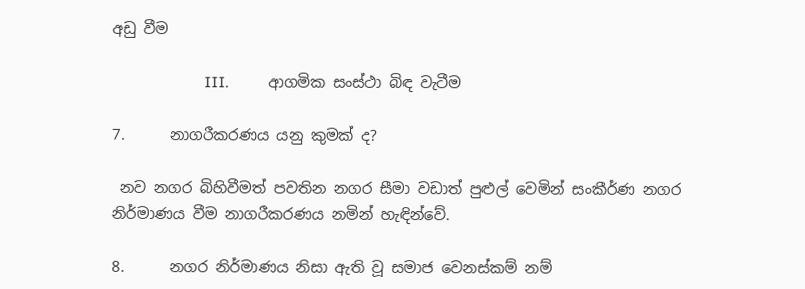අඩු වීම

                       III.          ආගමික සංස්ථා බිඳ වැටීම

7.      නාගරීකරණය යනු කුමක් ද?

 නව නගර බිහිවීමත් පවතින නගර සීමා වඩාත් පුළුල් වෙමින් සංකීර්ණ නගර නිර්මාණය වීම නාගරීකරණය නමින් හැඳින්වේ.

8.      නගර නිර්මාණය නිසා ඇති වූ සමාජ වෙනස්කම් නම්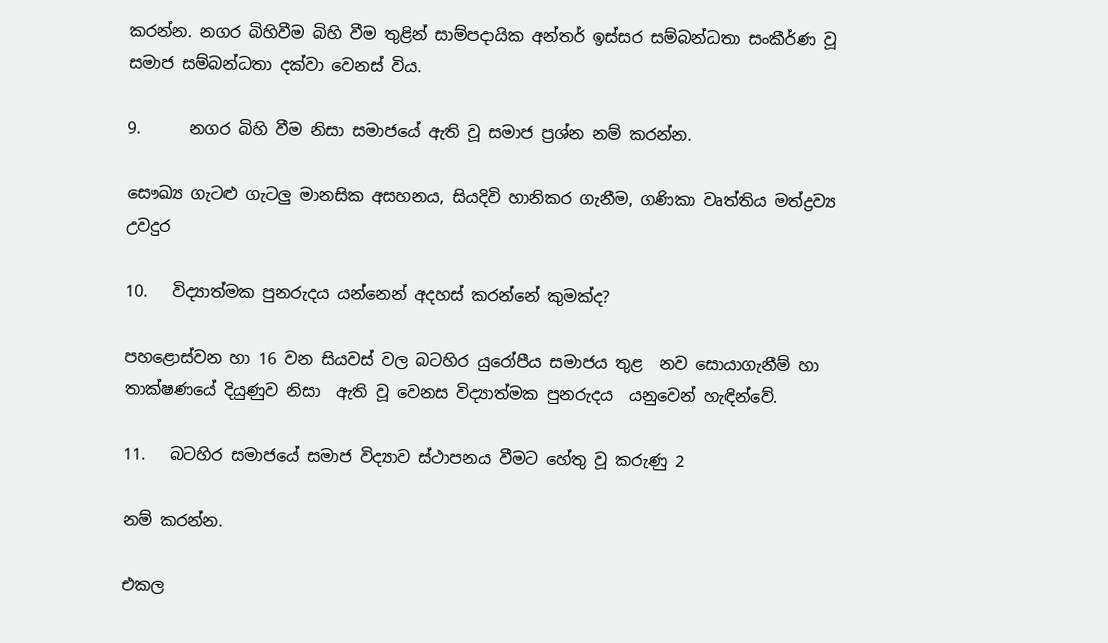කරන්න. නගර බිහිවීම බිහි වීම තුළින් සාම්පදායික අන්තර් ඉස්සර සම්බන්ධතා සංකීර්ණ වූ සමාජ සම්බන්ධතා දක්වා වෙනස් විය.

9.      නගර බිහි වීම නිසා සමාජයේ ඇති වූ සමාජ ප්‍රශ්න නම් කරන්න.

සෞඛ්‍ය ගැටළු ගැටලු මානසික අසහනය, සියදිවි හානිකර ගැනීම, ගණිකා වෘත්තිය මත්ද්‍රව්‍ය උවදුර

10.   විද්‍යාත්මක පුනරුදය යන්නෙන් අදහස් කරන්නේ කුමක්ද?

පහළොස්වන හා 16 වන සියවස් වල බටහිර යුරෝපීය සමාජය තුළ  නව සොයාගැනීම් හා තාක්ෂණයේ දියුණුව නිසා  ඇති වූ වෙනස විද්‍යාත්මක පුනරුදය  යනුවෙන් හැඳින්වේ.

11.   බටහිර සමාජයේ සමාජ විද්‍යාව ස්ථාපනය වීමට හේතු වූ කරුණු 2

නම් කරන්න.

එකල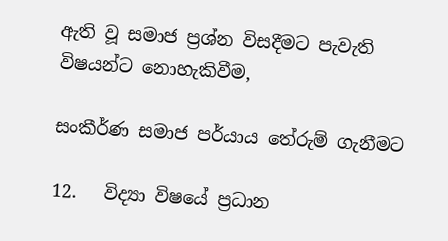ඇති වූ සමාජ ප්‍රශ්න විසදීමට පැවැති විෂයන්ට නොහැකිවීම,

සංකීර්ණ සමාජ පර්යාය තේරුම් ගැනීමට

12.   විද්‍යා විෂයේ ප්‍රධාන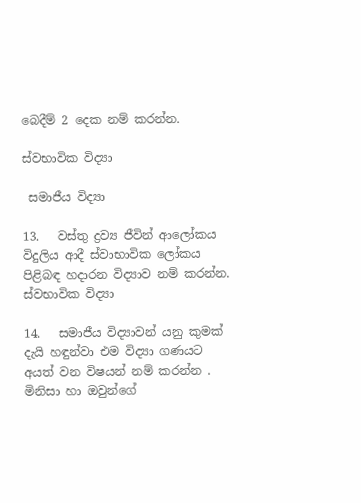බෙදීම් 2 දෙක නම් කරන්න.

ස්වභාවික විද්‍යා

 සමාජීය විද්‍යා

13.   වස්තු ද්‍රව්‍ය ජීවින් ආලෝකය විදුලිය ආදී ස්වාභාවික ලෝකය පිළිබඳ හදාරන විද්‍යාව නම් කරන්න.  ස්වභාවික විද්‍යා

14.   සමාජීය විද්‍යාවන් යනු කුමක් දැයි හඳුන්වා එම විද්‍යා ගණයට අයත් වන විෂයන් නම් කරන්න . මිනිසා හා ඔවුන්ගේ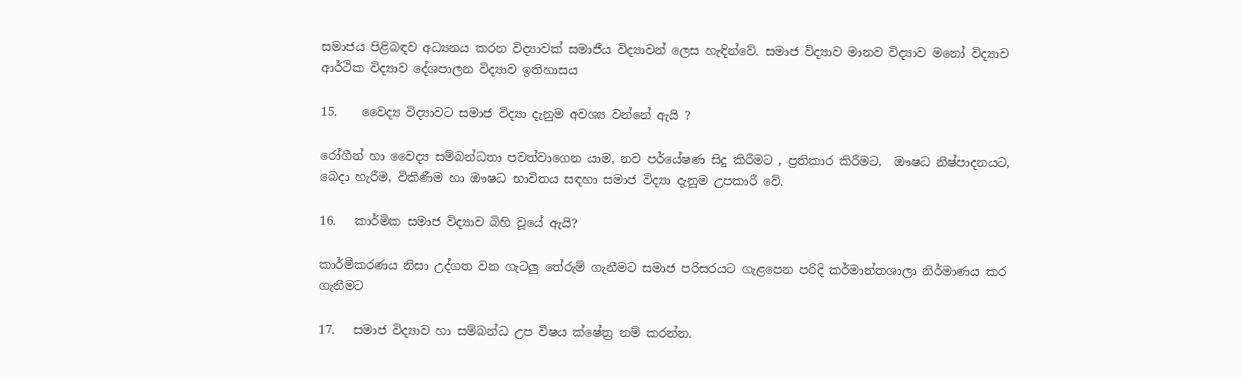සමාජය පිළිබඳව අධ්‍යනය කරන විද්‍යාවක් සමාජීය විද්‍යාවන් ලෙස හැඳින්වේ. සමාජ විද්‍යාව මානව විද්‍යාව මනෝ විද්‍යාව ආර්ථික විද්‍යාව දේශපාලන විද්‍යාව ඉතිහාසය

15.    වෛද්‍ය විද්‍යාවට සමාජ විද්‍යා දැනුම අවශ්‍ය වන්නේ ඇයි ?

රෝගීන් හා වෛද්‍ය සම්බන්ධතා පවත්වාගෙන යාම, නව පර්යේෂණ සිදු කිරීමට , ප්‍රතිකාර කිරීමට,  ඖෂධ නිෂ්පාදනයට, බෙදා හැරීම, විකිණීම හා ඖෂධ භාවිතය සඳහා සමාජ විද්‍යා දැනුම උපකාරී වේ.

16.   කාර්මික සමාජ විද්‍යාව බිහි වූයේ ඇයි?

කාර්මීකරණය නිසා උද්ගත වන ගැටලු තේරුම් ගැනීමට සමාජ පරිසරයට ගැළපෙන පරිදි කර්මාන්තශාලා නිර්මාණය කර ගැනීමට

17.   සමාජ විද්‍යාව හා සම්බන්ධ උප විෂය ක්ෂේත්‍ර නම් කරන්න.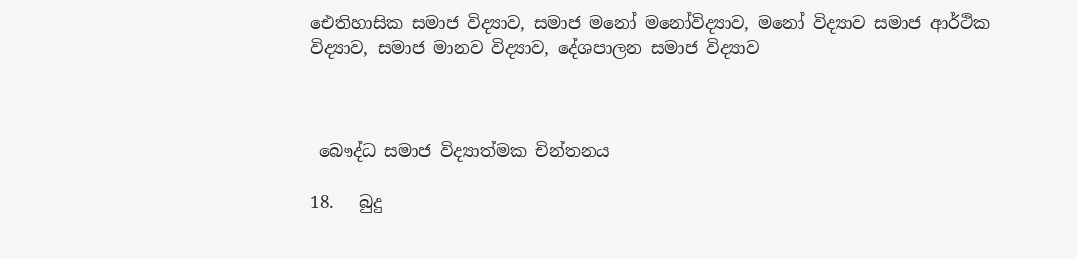ඓතිහාසික සමාජ විද්‍යාව, සමාජ මනෝ මනෝවිද්‍යාව, මනෝ විද්‍යාව සමාජ ආර්ථික විද්‍යාව, සමාජ මානව විද්‍යාව, දේශපාලන සමාජ විද්‍යාව



 බෞද්ධ සමාජ විද්‍යාත්මක චින්තනය

18.   බුදු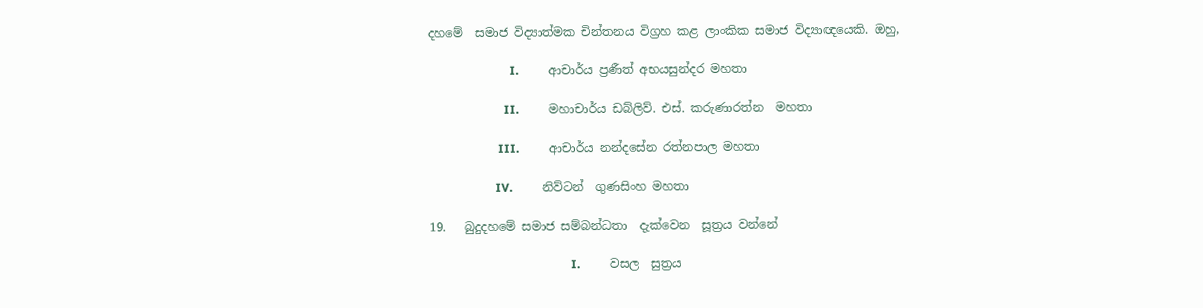දහමේ  සමාජ විද්‍යාත්මක චින්තනය විග්‍රහ කළ ලාංකික සමාජ විද්‍යාඥයෙකි. ඔහු,

                           I.          ආචාර්ය ප්‍රණීත් අභයසුන්දර මහතා

                         II.          මහාචාර්ය ඩබ්ලිව්. එස්. කරුණාරත්න  මහතා

                       III.          ආචාර්ය නන්දසේන රත්නපාල මහතා

                      IV.          නිව්ටන්  ගුණසිංහ මහතා

19.   බුදුදහමේ සමාජ සම්බන්ධතා  දැක්වෙන  සූත්‍රය වන්නේ

                                               I.          වසල  සුත්‍රය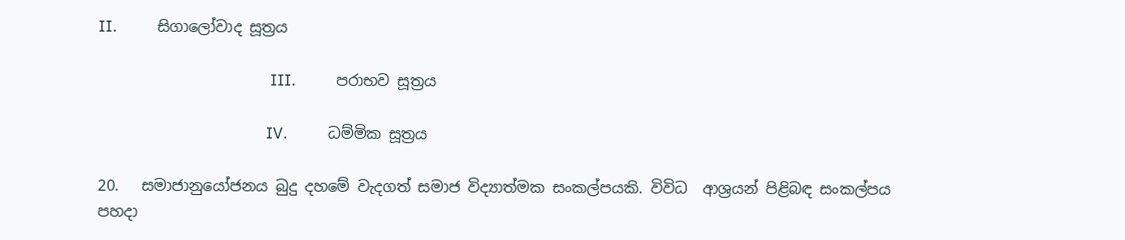II.          සිගාලෝවාද සූත්‍රය

                                           III.          පරාභව සූත්‍රය

                                          IV.          ධම්මික සූත්‍රය

20.   සමාජානුයෝජනය බුදු දහමේ වැදගත් සමාජ විද්‍යාත්මක සංකල්පයකි. විවිධ  ආශ්‍රයන් පිළිබඳ සංකල්පය  පහදා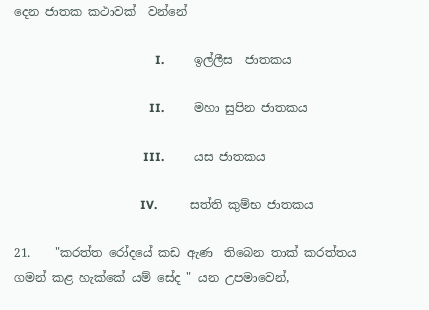දෙන ජාතක කථාවක්  වන්නේ

                                               I.          ඉල්ලීස  ජාතකය

                                             II.          මහා සුපින ජාතකය

                                           III.          යස ජාතකය

                                          IV.           සත්ති කුම්භ ජාතකය

21.    "කරත්ත රෝදයේ කඩ ඇණ  තිබෙන තාක් කරත්තය ගමන් කළ හැක්කේ යම් සේද " යන උපමාවෙන්,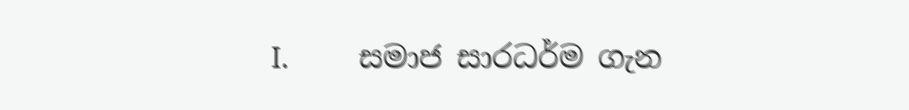I.          සමාජ සාරධර්ම ගැන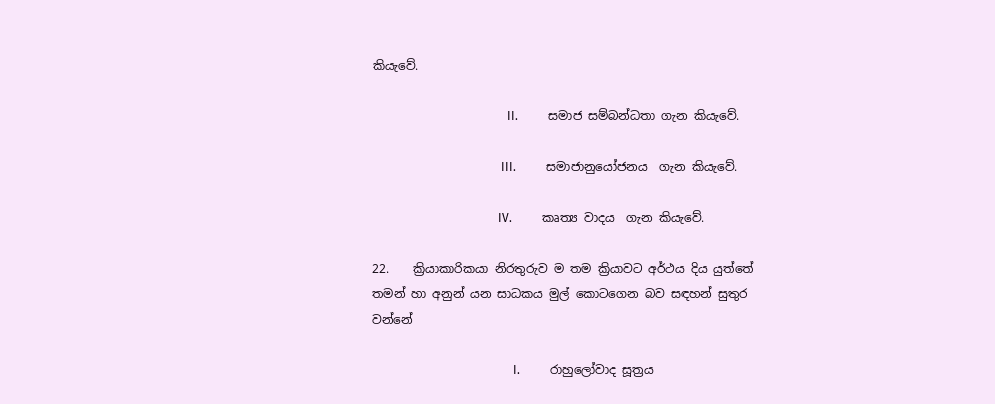කියැවේ.

                                             II.          සමාජ සම්බන්ධතා ගැන කියැවේ.

                                           III.          සමාජානුයෝජනය  ගැන කියැවේ.

                                          IV.          කෘත්‍ය වාදය  ගැන කියැවේ.

22.    ක්‍රියාකාරිකයා නිරතුරුව ම තම ක්‍රියාවට අර්ථය දිය යුත්තේ තමන් හා අනුන් යන සාධකය මුල් කොටගෙන බව සඳහන් සුතුර වන්නේ

                                               I.          රාහුලෝවාද සූත්‍රය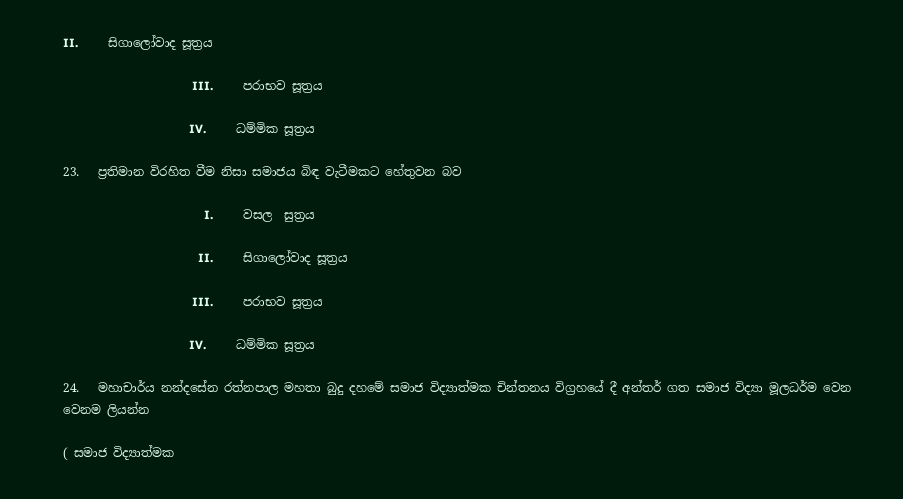II.          සිගාලෝවාද සූත්‍රය

                                           III.          පරාභව සූත්‍රය

                                          IV.          ධම්මික සූත්‍රය

23.   ප්‍රතිමාන විරහිත වීම නිසා සමාජය බිඳ වැටීමකට හේතුවන බව

                                               I.          වසල  සුත්‍රය

                                             II.          සිගාලෝවාද සූත්‍රය

                                           III.          පරාභව සූත්‍රය

                                          IV.          ධම්මික සූත්‍රය

24.   මහාචාර්ය නන්දසේන රත්නපාල මහතා බුදු දහමේ සමාජ විද්‍යාත්මක චින්තනය විග්‍රහයේ දී අන්තර් ගත සමාජ විද්‍යා මූලධර්ම වෙන වෙනම ලියන්න

( සමාජ විද්‍යාත්මක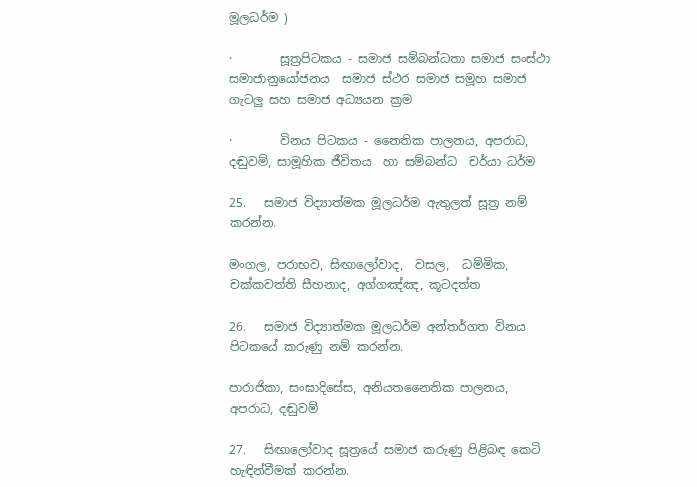මූලධර්ම )

·        සූත්‍රපිටකය - සමාජ සම්බන්ධතා සමාජ සංස්ථා සමාජානුයෝජනය  සමාජ ස්ථර සමාජ සමූහ සමාජ ගැටලු සහ සමාජ අධ්‍යයන ක්‍රම

·        විනය පිටකය - නෛතික පාලනය, අපරාධ, දඬුවම්, සාමූහික ජීවිතය  හා සම්බන්ධ  චර්යා ධර්ම

25.   සමාජ විද්‍යාත්මක මූලධර්ම ඇතුලත් සූත්‍ර නම් කරන්න.

මංගල, පරාභව, සිඟාලෝවාද,  වසල,  ධම්මික,  චක්‍කවත්ති සීහනාද, අග්ගඤ්ඤ, කූටදත්ත

26.   සමාජ විද්‍යාත්මක මූලධර්ම අන්තර්ගත විනය පිටකයේ කරුණු නම් කරන්න.

පාරාජිකා, සංඝාදිසේස, අනියතනෛතික පාලනය, අපරාධ, දඬුවම්

27.   සිඟාලෝවාද සූත්‍රයේ සමාජ කරුණු පිළිබඳ කෙටි හැඳින්වීමක් කරන්න.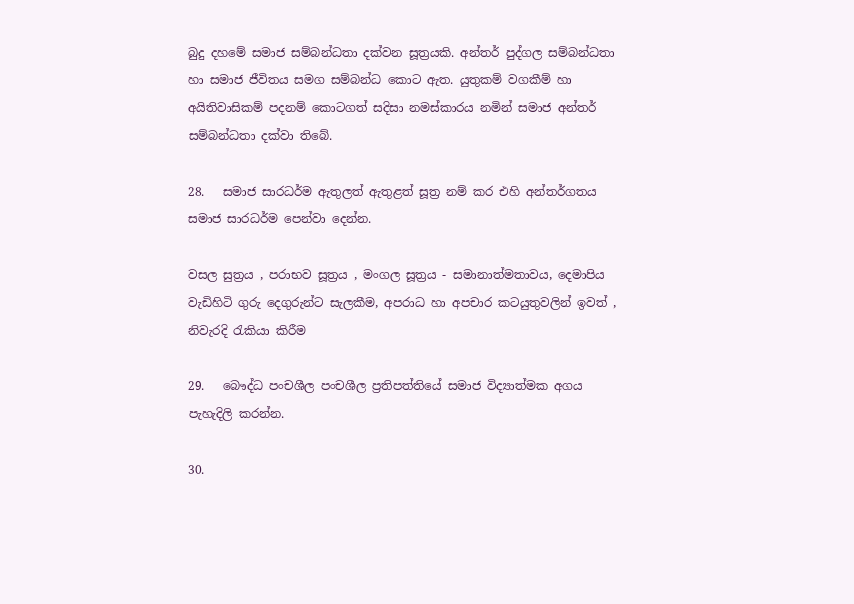බුදු දහමේ සමාජ සම්බන්ධතා දක්වන සූත්‍රයකි. අන්තර් පුද්ගල සම්බන්ධතා හා සමාජ ජීවිතය සමග සම්බන්ධ කොට ඇත. යුතුකම් වගකීම් හා අයිතිවාසිකම් පදනම් කොටගත් සදිසා නමස්කාරය නමින් සමාජ අන්තර් සම්බන්ධතා දක්වා තිබේ.

28.   සමාජ සාරධර්ම ඇතුලත් ඇතුළත් සූත්‍ර නම් කර එහි අන්තර්ගතය සමාජ සාරධර්ම පෙන්වා දෙන්න.

වසල සුත්‍රය , පරාභව සූත්‍රය , මංගල සූත්‍රය - සමානාත්මතාවය, දෙමාපිය වැඩිහිටි ගුරු දෙගුරුන්ට සැලකීම, අපරාධ හා අපචාර කටයුතුවලින් ඉවත් , නිවැරදි රැකියා කිරීම

29.   බෞද්ධ පංචශීල පංචශීල ප්‍රතිපත්තියේ සමාජ විද්‍යාත්මක අගය පැහැදිලි කරන්න.

30.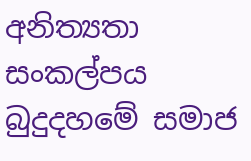අනිත්‍යතා සංකල්පය බුදුදහමේ සමාජ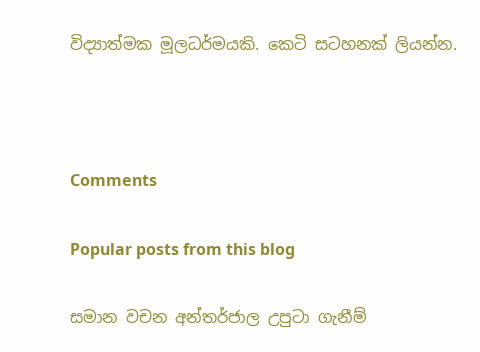විද්‍යාත්මක මූලධර්මයකි. කෙටි සටහනක් ලියන්න.



Comments

Popular posts from this blog

සමාන වචන අන්තර්ජාල උපුටා ගැනීම්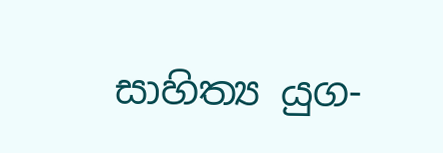සාහිත්‍ය යුග-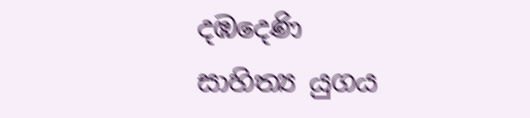දඹදෙණි සාහිත්‍ය යුගය